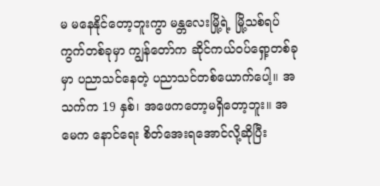မ မနေနိုင်တော့ဘူးကွာ မန္တလေးမြို့ရဲ့ မြို့သစ်ရပ်ကွက်တစ်ခုမှာ ကျွန်တော်က ဆိုင်ကယ်ဝပ်ရှော့တစ်ခုမှာ ပညာသင်နေတဲ့ ပညာသင်တစ်ယောက်ပေါ့။ အသက်က 19 နှစ်၊ အဖေကတော့မရှိတော့ဘူး။ အမေက နောင်ရေး စိတ်အေးရအောင်လို့ဆိုပြီး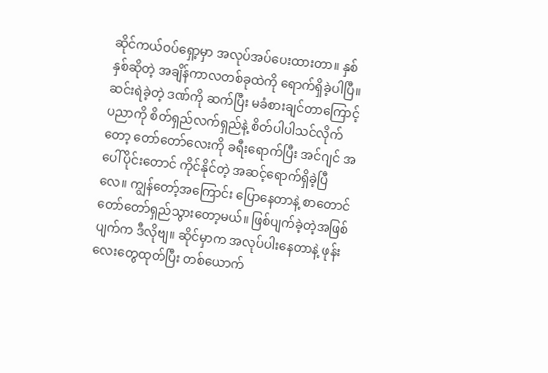ဆိုင်ကယ်ဝပ်ရှော့မှာ အလုပ်အပ်ပေးထားတာ။ နှစ်နှစ်ဆိုတဲ့ အချိန်ကာလတစ်ခုထဲကို ရောက်ရှိခဲ့ပါပြီ။ ဆင်းရဲခဲ့တဲ့ ဒဏ်ကို ဆက်ပြီး မခံစားချင်တာကြောင့် ပညာကို စိတ်ရှည်လက်ရှည်နဲ့ စိတ်ပါပါသင်လိုက်တော့ တော်တော်လေးကို ခရီးရောက်ပြီး အင်ဂျင် အပေါ်ပိုင်းတောင် ကိုင်နိုင်တဲ့ အဆင့်ရောက်ရှိခဲ့ပြီလေ။ ကျွန်တော့်အကြောင်း ပြောနေတာနဲ့ စာတောင် တော်တော်ရှည်သွားတော့မယ်။ ဖြစ်ပျက်ခဲ့တဲ့အဖြစ်ပျက်က ဒီလိုဗျ။ ဆိုင်မှာက အလုပ်ပါးနေတာနဲ့ ဖုန်းလေးတွေထုတ်ပြီး တစ်ယောက်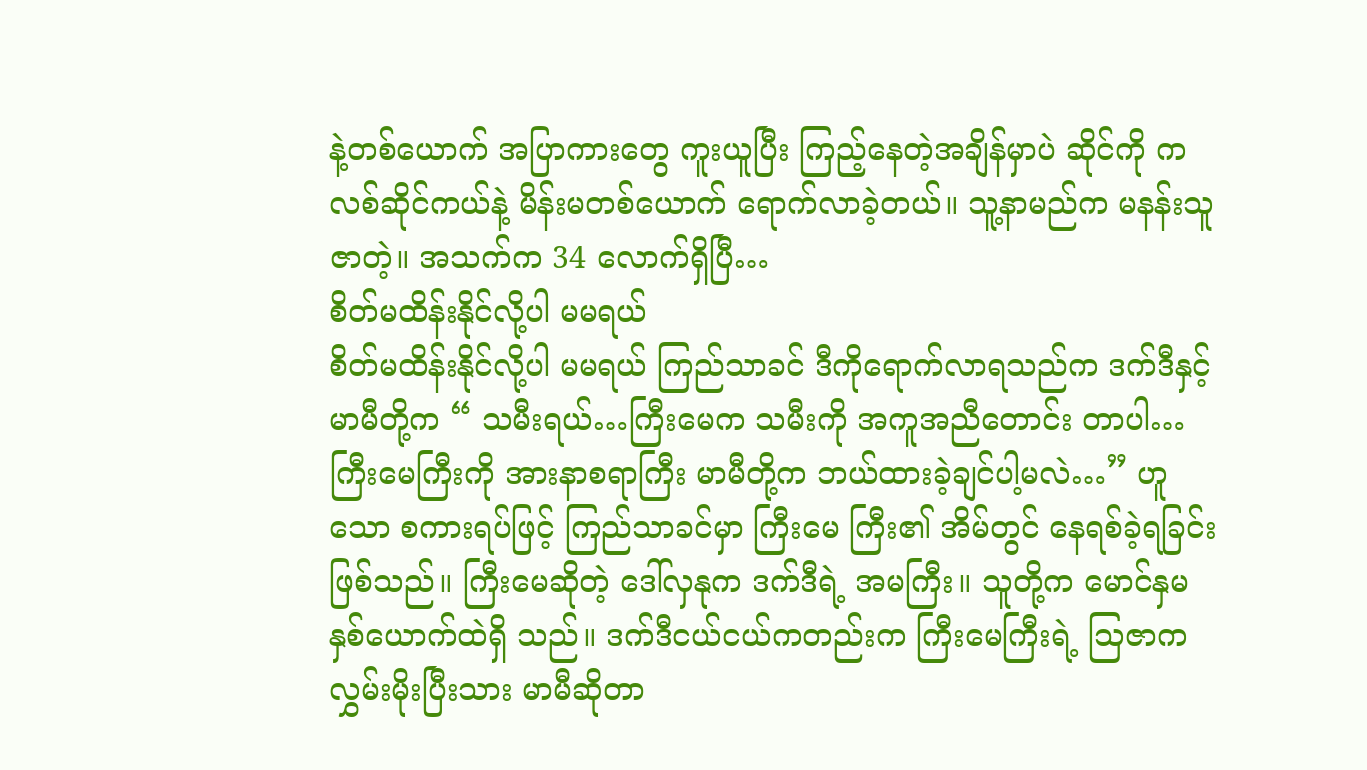နဲ့တစ်ယောက် အပြာကားတွေ ကူးယူပြီး ကြည့်နေတဲ့အချိန်မှာပဲ ဆိုင်ကို ကလစ်ဆိုင်ကယ်နဲ့ မိန်းမတစ်ယောက် ရောက်လာခဲ့တယ်။ သူ့နာမည်က မနန်းသူဇာတဲ့။ အသက်က 34 လောက်ရှိပြီ…
စိတ်မထိန်းနိုင်လို့ပါ မမရယ်
စိတ်မထိန်းနိုင်လို့ပါ မမရယ် ကြည်သာခင် ဒီကိုရောက်လာရသည်က ဒက်ဒီနှင့် မာမီတို့က “ သမီးရယ်…ကြီးမေက သမီးကို အကူအညီတောင်း တာပါ…ကြီးမေကြီးကို အားနာစရာကြီး မာမီတို့က ဘယ်ထားခဲ့ချင်ပါ့မလဲ…” ဟူသော စကားရပ်ဖြင့် ကြည်သာခင်မှာ ကြီးမေ ကြီး၏ အိမ်တွင် နေရစ်ခဲ့ရခြင်းဖြစ်သည်။ ကြီးမေဆိုတဲ့ ဒေါ်လှနုက ဒက်ဒီရဲ့ အမကြီး။ သူတို့က မောင်နှမနှစ်ယောက်ထဲရှိ သည်။ ဒက်ဒီငယ်ငယ်ကတည်းက ကြီးမေကြီးရဲ့ သြဇာကလွှမ်းမိုးပြီးသား မာမီဆိုတာ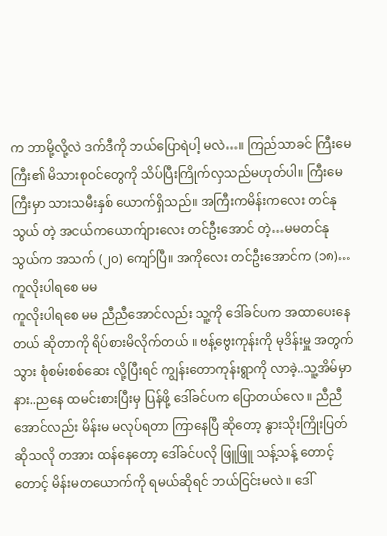က ဘာမို့လို့လဲ ဒက်ဒီကို ဘယ်ပြောရဲပါ့ မလဲ…။ ကြည်သာခင် ကြီးမေကြီး၏ မိသားစုဝင်တွေကို သိပ်ပြီးကြိုက်လှသည်မဟုတ်ပါ။ ကြီးမေကြီးမှာ သားသမီးနှစ် ယောက်ရှိသည်။ အကြီးကမိန်းကလေး တင်နုသွယ် တဲ့ အငယ်ကယောက်ျားလေး တင်ဦးအောင် တဲ့…မမတင်နုသွယ်က အသက် (၂၀) ကျော်ပြီ။ အကိုလေး တင်ဦးအောင်က (၁၈)…
ကူလိုးပါရစေ မမ
ကူလိုးပါရစေ မမ ညီညီအောင်လည်း သူ့ကို ဒေါ်ခင်ပက အထာပေးနေတယ် ဆိုတာကို ရိပ်စားမိလိုက်တယ် ။ ဗန့်ဗွေးကုန်းကို မုဒိန်းမှူ အတွက် သွား စုံစမ်းစစ်ဆေး လို့ပြီးရင် ကျွန်းတောကုန်းရွာကို လာခဲ့..သူ့အိမ်မှာ နား..ညနေ ထမင်းစားပြီးမှ ပြန်ဖို့ ဒေါ်ခင်ပက ပြောတယ်လေ ။ ညီညီအောင်လည်း မိန်းမ မလုပ်ရတာ ကြာနေပြီ ဆိုတော့ နွားသိုးကြိုးပြတ် ဆိုသလို တအား ထန်နေတော့ ဒေါ်ခင်ပလို ဖြူဖြူ သန့်သန့် တောင့်တောင့် မိန်းမတယောက်ကို ရမယ်ဆိုရင် ဘယ်ငြင်းမလဲ ။ ဒေါ်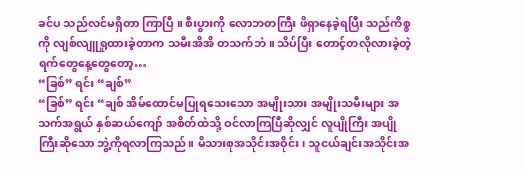ခင်ပ သည်လင်မရှိတာ ကြာပြီ ။ စီးပွားကို လောဘတကြီး ဖိရှာနေခဲ့ရပြီး သည်ကိစ္စကို လျစ်လျူရှုထားခဲ့တာက သမီးအိအိ တသက်ဘဲ ။ သိပ်ပြီး တောင့်တလိုလားခဲ့တဲ့ ရက်တွေနေ့တွေတော့…
“ခြစ်” ရင်း “ချစ်”
“ခြစ်” ရင်း “ချစ် အိမ်ထောင်မပြုရသေးသော အမျိုးသား အမျိုးသမီးများ အသက်အရွယ် နှစ်ဆယ်ကျော် အစိတ်ထဲသို့ ဝင်လာကြပြီဆိုလျှင် လူပျိုကြီး အပျိုကြီးဆိုသော ဘွဲ့ကိုရလာကြသည်။ မိသားစုအသိုင်းအဝိုင်း၊ သူငယ်ချင်းအသိုင်းအ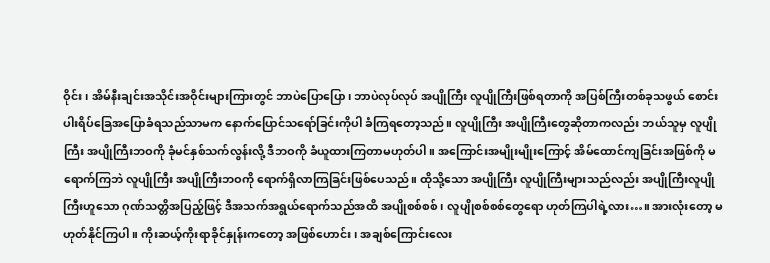ဝိုင်း၊ အိမ်နီးချင်းအသိုင်းအဝိုင်းများကြားတွင် ဘာပဲပြောပြော၊ ဘာပဲလုပ်လုပ် အပျိုကြီး လူပျိုကြီးဖြစ်ရတာကို အပြစ်ကြီးတစ်ခုသဖွယ် စောင်းပါးရိပ်ခြေအပြောခံရသည်သာမက နောက်ပြောင်သရော်ခြင်းကိုပါ ခံကြရတော့သည်။ လူပျိုကြီး အပျိုကြီးတွေဆိုတာကလည်း ဘယ်သူမှ လူပျိုကြီး အပျိုကြီးဘဝကို ခုံမင်နှစ်သက်လွန်းလို့ ဒီဘဝကို ခံယူထားကြတာမဟုတ်ပါ။ အကြောင်းအမျိုးမျိုးကြောင့် အိမ်ထောင်ကျခြင်းအဖြစ်ကို မရောက်ကြဘဲ လူပျိုကြီး အပျိုကြီးဘဝကို ရောက်ရှိလာကြခြင်းဖြစ်ပေသည်။ ထိုသို့သော အပျိုကြီး လူပျိုကြီးများသည်လည်း အပျိုကြီးလူပျိုကြီးဟူသော ဂုဏ်သတ္တိအပြည့်ဖြင့် ဒီအသက်အရွယ်ရောက်သည်အထိ အပျိုစစ်စစ်၊ လူပျိုစစ်စစ်တွေရော ဟုတ်ကြပါရဲ့လား…။ အားလုံးတော့ မဟုတ်နိုင်ကြပါ။ ကိုးဆယ့်ကိုးရာခိုင်နှုန်းကတော့ အဖြစ်ဟောင်း၊ အချစ်ကြောင်းလေး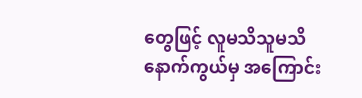တွေဖြင့် လူမသိသူမသိ နောက်ကွယ်မှ အကြောင်း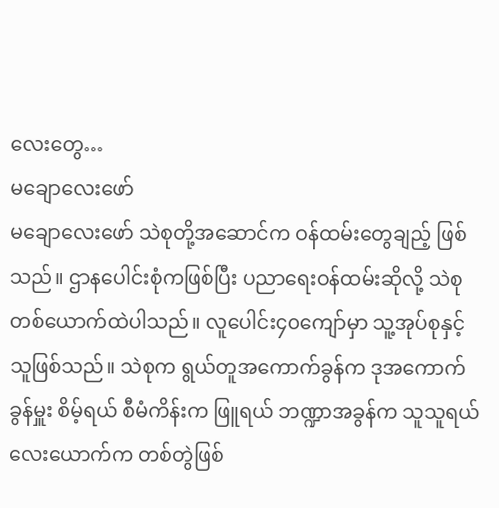လေးတွေ…
မချောလေးဖော်
မချောလေးဖော် သဲစုတို့အဆောင်က ဝန်ထမ်းတွေချည့် ဖြစ်သည်။ ဌာနပေါင်းစုံကဖြစ်ပြီး ပညာရေးဝန်ထမ်းဆိုလို့ သဲစုတစ်ယောက်ထဲပါသည်။ လူပေါင်း၄၀ကျော်မှာ သူ့အုပ်စုနှင့်သူဖြစ်သည်။ သဲစုက ရွယ်တူအကောက်ခွန်က ဒုအကောက်ခွန်မှူး စိမ့်ရယ် စီမံကိန်းက ဖြူရယ် ဘဏ္ဍာအခွန်က သူသူရယ် လေးယောက်က တစ်တွဲဖြစ်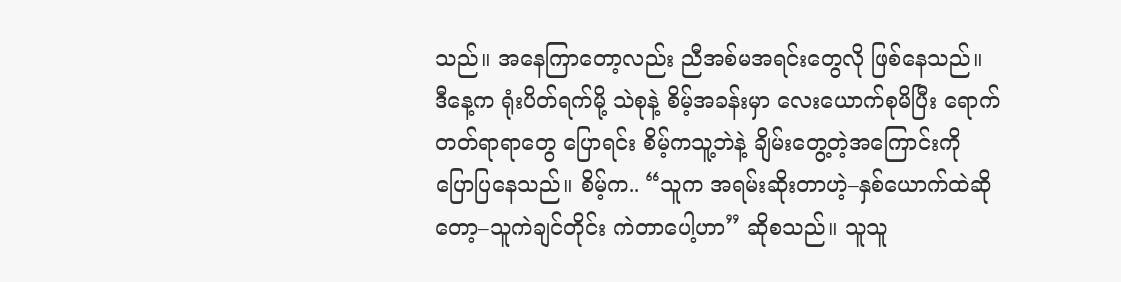သည်။ အနေကြာတော့လည်း ညီအစ်မအရင်းတွေလို ဖြစ်နေသည်။ ဒီနေ့က ရုံးပိတ်ရက်မို့ သဲစုနဲ့ စိမ့်အခန်းမှာ လေးယောက်စုမိပြီး ရောက်တတ်ရာရာတွေ ပြောရင်း စိမ့်ကသူ့ဘဲနဲ့ ချိမ်းတွေ့တဲ့အကြောင်းကို ပြောပြနေသည်။ စိမ့်က.. “သူက အရမ်းဆိုးတာဟဲ့–နှစ်ယောက်ထဲဆိုတော့–သူကဲချင်တိုင်း ကဲတာပေါ့ဟာ” ဆိုစသည်။ သူသူ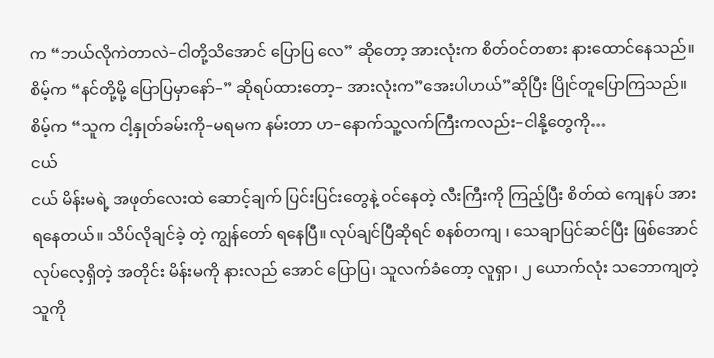က “ဘယ်လိုကဲတာလဲ–ငါတို့သိအောင် ပြောပြ လေ” ဆိုတော့ အားလုံးက စိတ်ဝင်တစား နားထောင်နေသည်။ စိမ့်က “နင်တို့မို့ ပြောပြမှာနော်–” ဆိုရပ်ထားတော့– အားလုံးက”အေးပါဟယ်”ဆိုပြီး ပြိုင်တူပြောကြသည်။ စိမ့်က “သူက ငါ့နှုတ်ခမ်းကို–မရမက နမ်းတာ ဟ–နောက်သူ့လက်ကြီးကလည်း–ငါနို့တွေကို…
ငယ်
ငယ် မိန်းမရဲ့ အဖုတ်လေးထဲ ဆောင့်ချက် ပြင်းပြင်းတွေနဲ့ ဝင်နေတဲ့ လီးကြီးကို ကြည့်ပြီး စိတ်ထဲ ကျေနပ် အားရနေတယ်။ သိပ်လိုချင်ခဲ့ တဲ့ ကျွန်တော် ရနေပြီ။ လုပ်ချင်ပြီဆိုရင် စနစ်တကျ ၊ သေချာပြင်ဆင်ပြီး ဖြစ်အောင် လုပ်လေ့ရှိတဲ့ အတိုင်း မိန်းမကို နားလည် အောင် ပြောပြ၊ သူလက်ခံတော့ လူရှာ၊ ၂ ယောက်လုံး သဘောကျတဲ့သူကို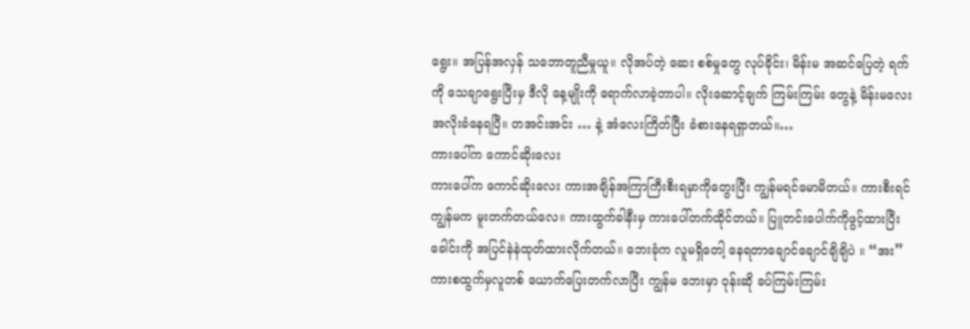ရွေး။ အပြန်အလှန် သဘောတူညီမှုယူ။ လိုအပ်တဲ့ ဆေး စစ်မှုတွေ လုပ်ခိုင်း၊ မိန်းမ အဆင်ပြေတဲ့ ရက်ကို သေချာရွေးပြီးမှ ဒီလို နေ့မျိုးကို ရောက်လာခဲ့တာပါ။ လိုးဆောင့်ချက် ကြမ်းကြမ်း တွေနဲ့ မိန်းမလေး အလိုးခံနေရပြီ။ တအင်းအင်း … နဲ့ အံလေးကြိတ်ပြီး ခံစားနေရရှာတယ်။…
ကားပေါ်က ကောင်ဆိုးလေး
ကားပေါ်က ကောင်ဆိုးလေး ကားအချိန်အကြာကြီးစီးရမှာကိုတွေးပြီး ကျွန်မရင်မောမိတယ်။ ကားစီးရင် ကျွန်မက မူးတက်တယ်လေ။ ကားထွက်ခါနီးမှ ကားပေါ်တက်ထိုင်တယ်။ ပြူတင်းပေါက်ကိုဖွင့်ထားပြီး ခေါင်းကို အပြင်နဲနဲထုတ်ထားလိုက်တယ်။ ဘေးခုံက လူမရှိတေါ့ နေရတာချောင်ချောင်ချိချိပဲ ။ “အး” ကားစထွက်မှလူတစ် ယောက်ပြေးတက်လာပြီး ကျွန်မ ဘေးမှာ ဝုန်းဆို ခပ်ကြမ်းကြမ်း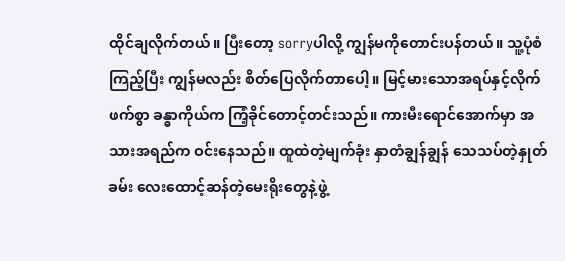ထိုင်ချလိုက်တယ်။ ပြီးတော့ sorryပါလို့ ကျွန်မကိုတောင်းပန်တယ်။ သူ့ပုံစံကြည့်ပြီး ကျွန်မလည်း စိတ်ပြေလိုက်တာပေါ့။ မြင့်မားသောအရပ်နှင့်လိုက်ဖက်စွာ ခန္ဓာကိုယ်က ကြံ့ခိုင်တောင့်တင်းသည်။ ကားမီးရောင်အောက်မှာ အသားအရည်က ဝင်းနေသည်။ ထူထဲတဲ့မျက်ခုံး နှာတံချွန်ချွန် သေသပ်တဲ့နှုတ်ခမ်း လေးထောင့်ဆန်တဲ့မေးရိုးတွေနဲ့ဖွဲ့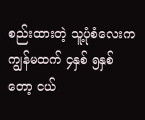စည်းထားတဲ့ သူ့ပုံစံလေးက ကျွန်မထက် ၄နှစ် ၅နှစ် တော့ ငယ်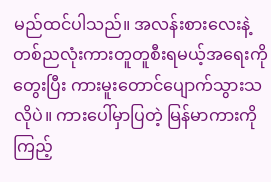မည်ထင်ပါသည်။ အလန်းစားလေးနဲ့တစ်ညလုံးကားတူတူစီးရမယ့်အရေးကို တွေးပြီး ကားမူးတောင်ပျောက်သွားသလိုပဲ။ ကားပေါ်မှာပြတဲ့ မြန်မာကားကို ကြည့်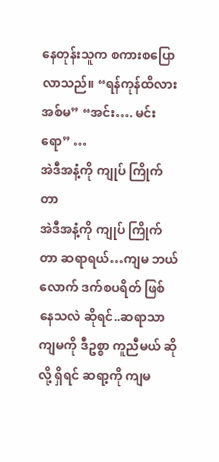နေတုန်းသူက စကားစပြောလာသည်။ “ရန်ကုန်ထိလား အစ်မ” “အင်း…. မင်းရော” …
အဲဒီအနံ့ကို ကျုပ် ကြိုက်တာ
အဲဒီအနံ့ကို ကျုပ် ကြိုက်တာ ဆရာရယ်…ကျမ ဘယ်လောက် ဒက်စပရိတ် ဖြစ်နေသလဲ ဆိုရင်..ဆရာသာ ကျမကို ဒီဥစ္စာ ကူညီမယ် ဆိုလို့ ရှိရင် ဆရာ့ကို ကျမ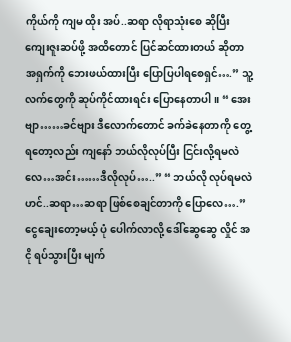ကိုယ်ကို ကျမ ထိုး အပ်..ဆရာ လိုရာသုံးစေ ဆိုပြီး ကျေးဇူးဆပ်ဖို့ အထိတောင် ပြင်ဆင်ထားတယ် ဆိုတာ အရှက်ကို ဘေးဖယ်ထားပြီး ပြောပြပါရစေရှင်….” သူ့လက်တွေကို ဆုပ်ကိုင်ထားရင်း ပြောနေတာပါ ။ “ အေးဗျာ……ခင်ဗျား ဒီလောက်တောင် ခက်ခဲနေတာကို တွေ့ရတော့လည်း ကျနော် ဘယ်လိုလုပ်ပြီး ငြင်းလို့ရမလဲ လေ…အင်း……ဒီလိုလုပ်…..” “ ဘယ်လို လုပ်ရမလဲဟင်..ဆရာ…ဆရာ ဖြစ်စေချင်တာကို ပြောလေ….” ငွေချေးတော့မယ့် ပုံ ပေါက်လာလို့ ဒေါ်ဆွေဆွေ လှိုင် အငို ရပ်သွားပြီး မျက်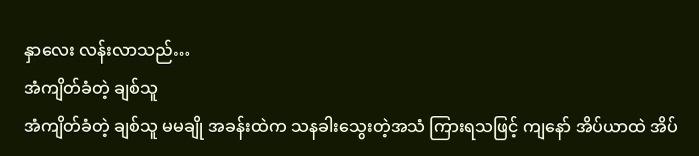နှာလေး လန်းလာသည်…
အံကျိတ်ခံတဲ့ ချစ်သူ
အံကျိတ်ခံတဲ့ ချစ်သူ မမချို အခန်းထဲက သနခါးသွေးတဲ့အသံ ကြားရသဖြင့် ကျနော် အိပ်ယာထဲ အိပ်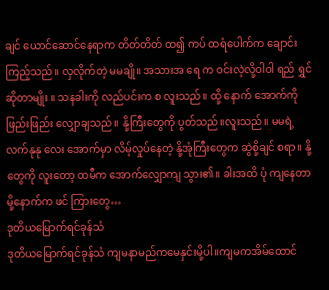ချင် ယောင်ဆောင်နေရာက တိတ်တိတ် ထ၍ ကပ် ထရံပေါက်က ချောင်းကြည့်သည်။ လှလိုက်တဲ့ မမချို။ အသားအ ရေ က ဝင်းလဲ့လို့ဝါဝါ ရည် ရွှင် ဆိုတာမျိုး ။ သနခါးကို လည်ပင်းက စ လူးသည်။ ထို့ နောက် အောက်ကို ဖြည်းဖြည်း လျှောချသည်။ နို့ကြီးတွေကို ပွတ်သည်။လူးသည်။ မမရဲ့ လက်နုနု လေး အောက်မှာ လိမ့်လှုပ်နေတဲ့ နို့အုံကြီးတွေက ဆွဲစို့ချင် စရာ။ နို့တွေကို လူးတော့ ထမီက အောက်လျှောကျ သွား၏။ ခါးအထိ ပုံ ကျနေတာမို့နောက်က ဖင် ကြားတွေ…
ဒုတိယမြောက်ရင်ခုန်သံ
ဒုတိယမြောက်ရင်ခုန်သံ ကျမနာမည်ကမေနှင်းမို့ပါ။ကျမကအိမ်ထောင်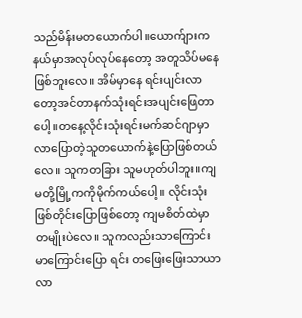သည်မိန်းမတယောက်ပါ။ယောက်ျားကနယ်မှာအလုပ်လုပ်နေတော့ အတူသိပ်မနေဖြစ်ဘူးလေ။ အိမ်မှာနေ ရင်းပျင်းလာတော့အင်တာနက်သုံးရင်းအပျင်းဖြေတာပေါ့။တနေ့လိုင်းသုံးရင်းမက်ဆင်ဂျာမှာလာပြောတဲ့သူတယောက်နဲ့ပြောဖြစ်တယ်လေ။ သူကတခြား သူမဟုတ်ပါဘူး။ကျမတို့မြို့ကကိုမိုက်ကယ်ပေါ့။ လိုင်းသုံးဖြစ်တိုင်းပြောဖြစ်တော့ ကျမစိတ်ထဲမှာတမျိုးပဲလေ။ သူကလည်းသာကြောင်းမာကြောင်းပြော ရင်း တဖြေးဖြေးသာယာလာ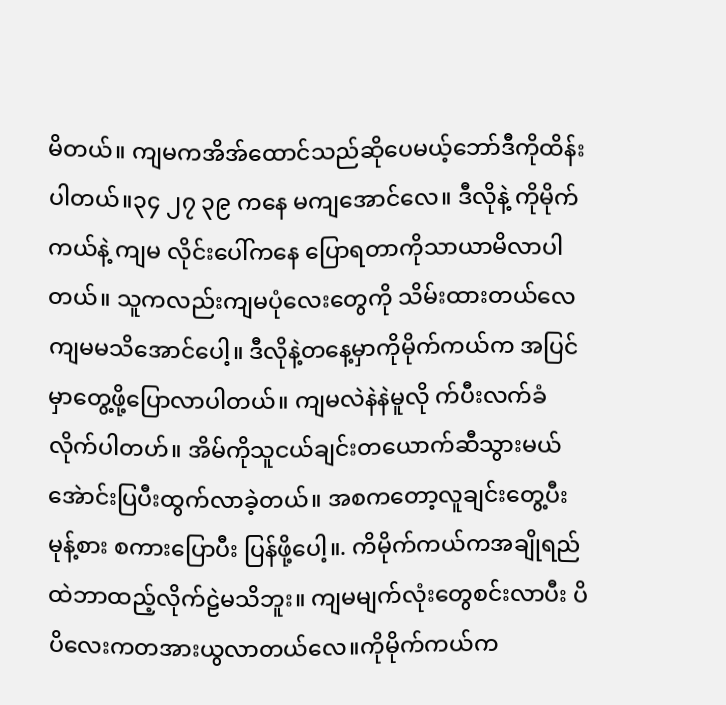မိတယ်။ ကျမကအိအ်ထောင်သည်ဆိုပေမယ့်ဘော်ဒီကိုထိန်းပါတယ်။၃၄ ၂၇ ၃၉ ကနေ မကျအောင်လေ။ ဒီလိုနဲ့ ကိုမိုက်ကယ်နဲ့ ကျမ လိုင်းပေါ်ကနေ ပြောရတာကိုသာယာမိလာပါတယ်။ သူကလည်းကျမပုံလေးတွေကို သိမ်းထားတယ်လေကျမမသိအောင်ပေါ့။ ဒီလိုနဲ့တနေ့မှာကိုမိုက်ကယ်က အပြင်မှာတွေ့ဖို့ပြောလာပါတယ်။ ကျမလဲနဲနဲမူလို က်ပီးလက်ခံလိုက်ပါတဟ်။ အိမ်ကိုသူငယ်ချင်းတယောက်ဆီသွားမယ်အေဲာင်းပြပီးထွက်လာခဲ့တယ်။ အစကတော့လူချင်းတွေ့ပီး မုန့်စား စကားပြောပီး ပြန်ဖို့ပေါ့။. ကိမိုက်ကယ်ကအချိုရည်ထဲဘာထည့်လိုက်ဠဲမသိဘူး။ ကျမမျက်လုံးတွေစင်းလာပီး ပိပိလေးကတအားယွလာတယ်လေ။ကိုမိုက်ကယ်က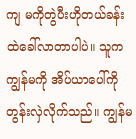ကျ မကိုတွဲပီးဟိုတယ်ခန်းထဲခေါ်လာတာပါပဲ။ သူက ကျွန်မကို အိပ်ယာပေါ်ကို တွန်းလှဲလိုက်သည်။ ကျွန်မ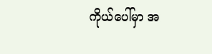ကိုယ်ပေါ်မှာ အ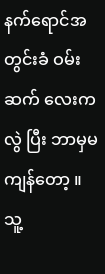နက်ရောင်အတွင်းခံ ဝမ်းဆက် လေးကလွဲ ပြီး ဘာမှမကျန်တော့ ။ သူ့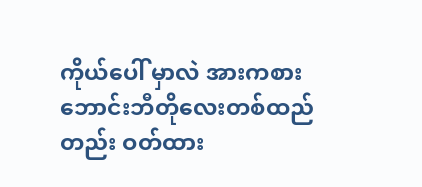ကိုယ်ပေါ် မှာလဲ အားကစားဘောင်းဘီတိုလေးတစ်ထည်တည်း ဝတ်ထား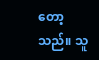တော့သည်။ သူ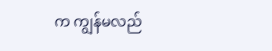က ကျွန်မလည်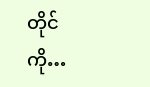တိုင်ကို…